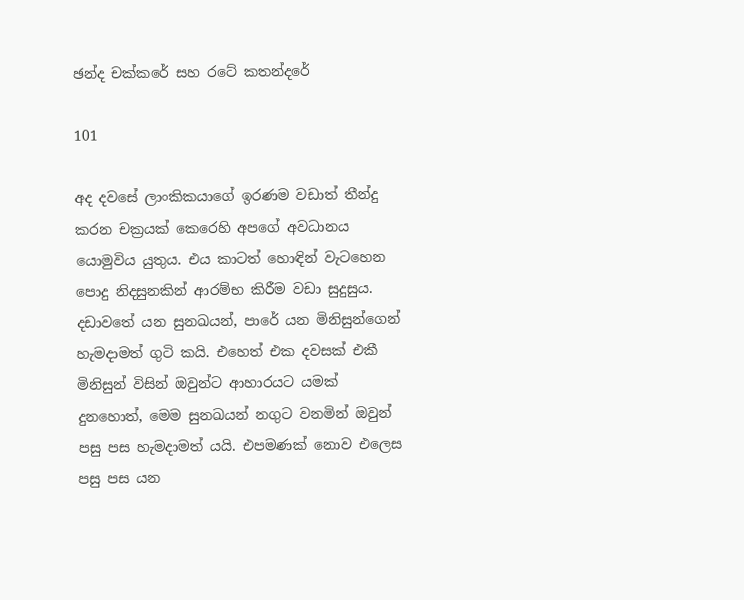ඡන්ද චක්කරේ සහ රටේ කතන්දරේ

101

අද දවසේ ලාංකිකයාගේ ඉරණම වඩාත් තීන්දු කරන චක්‍රයක් කෙරෙහි අපගේ අවධානය යොමුවිය යුතුය. එය කාටත් හොඳින් වැටහෙන පොදු නිදසුනකින් ආරම්භ කිරීම වඩා සුදුසුය. දඩාවතේ යන සුනඛයන්, පාරේ යන මිනිසුන්ගෙන් හැමදාමත් ගුටි කයි. එහෙත් එක දවසක් එකී මිනිසුන් විසින් ඔවුන්ට ආහාරයට යමක් දුනහොත්, මෙම සුනඛයන් නගුට වනමින් ඔවුන් පසු පස හැමදාමත් යයි. එපමණක් නොව එලෙස පසු පස යන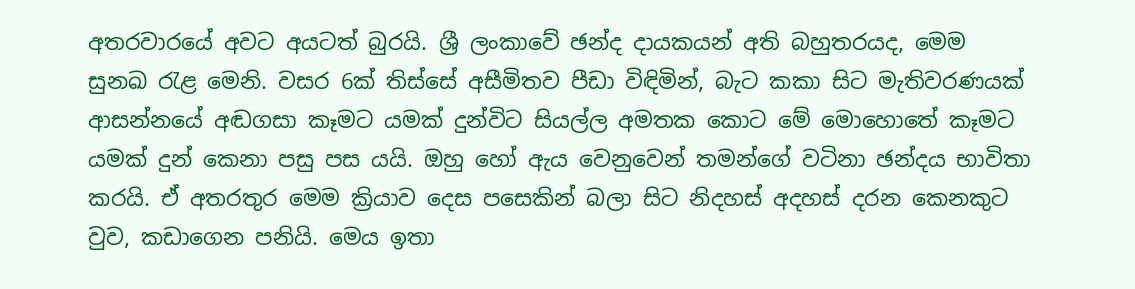අතරවාරයේ අවට අයටත් බුරයි. ශ්‍රී ලංකාවේ ඡන්ද දායකයන් අති බහුතරයද, මෙම සුනඛ රැළ මෙනි. වසර 6ක් තිස්සේ අසීමිතව පීඩා විඳිමින්, බැට කකා සිට මැතිවරණයක් ආසන්නයේ අඬගසා කෑමට යමක් දුන්විට සියල්ල අමතක කොට මේ මොහොතේ කෑමට යමක් දුන් කෙනා පසු පස යයි. ඔහු හෝ ඇය වෙනුවෙන් තමන්ගේ වටිනා ඡන්දය භාවිතා කරයි. ඒ අතරතුර මෙම ක්‍රියාව දෙස පසෙකින් බලා සිට නිදහස් අදහස් දරන කෙනකුට වුව, කඩාගෙන පනියි. මෙය ඉතා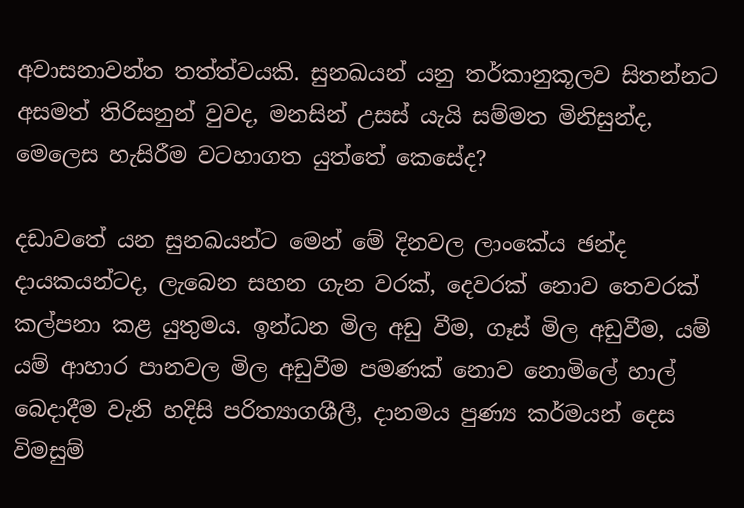අවාසනාවන්ත තත්ත්වයකි. සුනඛයන් යනු තර්කානුකූලව සිතන්නට අසමත් තිරිසනුන් වුවද, මනසින් උසස් යැයි සම්මත මිනිසුන්ද, මෙලෙස හැසිරීම වටහාගත යුත්තේ කෙසේද?

දඩාවතේ යන සුනඛයන්ට මෙන් මේ දිනවල ලාංකේය ඡන්ද දායකයන්ටද, ලැබෙන සහන ගැන වරක්, දෙවරක් නොව තෙවරක් කල්පනා කළ යුතුමය. ඉන්ධන මිල අඩු වීම, ගෑස් මිල අඩුවීම, යම් යම් ආහාර පානවල මිල අඩුවීම පමණක් නොව නොමිලේ හාල් බෙදාදීම වැනි හදිසි පරිත්‍යාගශීලී, දානමය පුණ්‍ය කර්මයන් දෙස විමසුම්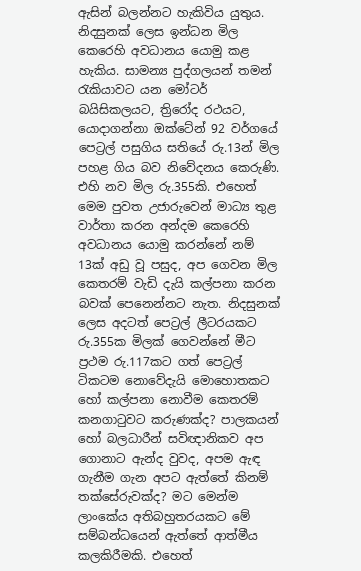ඇසින් බලන්නට හැකිවිය යුතුය. නිදසුනක් ලෙස ඉන්ධන මිල කෙරෙහි අවධානය යොමු කළ හැකිය. සාමන්‍ය පුද්ගලයන් තමන් රැකියාවට යන මෝටර් බයිසිකලයට, ත්‍රිරෝද රථයට, යොදාගන්නා ඔක්ටේන් 92 වර්ගයේ පෙට්‍රල් පසුගිය සතියේ රු.13න් මිල පහළ ගිය බව නිවේදනය කෙරුණි. එහි නව මිල රු.355කි. එහෙත් මෙම පුවත උජාරුවෙන් මාධ්‍ය තුළ වාර්තා කරන අන්දම කෙරෙහි අවධානය යොමු කරන්නේ නම් 13ක් අඩු වූ පසුද, අප ගෙවන මිල කෙතරම් වැඩි දැයි කල්පනා කරන බවක් පෙනෙන්නට නැත. නිදසුනක් ලෙස අදටත් පෙට්‍රල් ලීටරයකට රු.355ක මිලක් ගෙවන්නේ මීට ප්‍රථම රු.117කට ගත් පෙට්‍රල් ටිකටම නොවේදැයි මොහොතකට හෝ කල්පනා නොවීම කෙතරම් කනගාටුවට කරුණක්ද? පාලකයන් හෝ බලධාරීන් සවිඥානිකව අප ගොනාට ඇන්ද වුවද, අපම ඇඳ ගැනීම ගැන අපට ඇත්තේ කිනම් තක්සේරුවක්ද? මට මෙන්ම ලාංකේය අතිබහුතරයකට මේ සම්බන්ධයෙන් ඇත්තේ ආත්මීය කලකිරීමකි. එහෙත්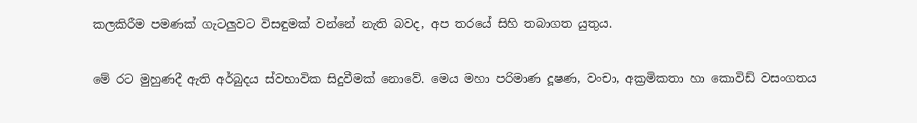කලකිරීම පමණක් ගැටලුවට විසඳුමක් වන්නේ නැති බවද, අප තරයේ සිහි තබාගත යුතුය.

මේ රට මුහුණදී ඇති අර්බුදය ස්වභාවික සිදුවීමක් නොවේ. මෙය මහා පරිමාණ දූෂණ, වංචා, අක්‍රමිකතා හා කොවිඩ් වසංගතය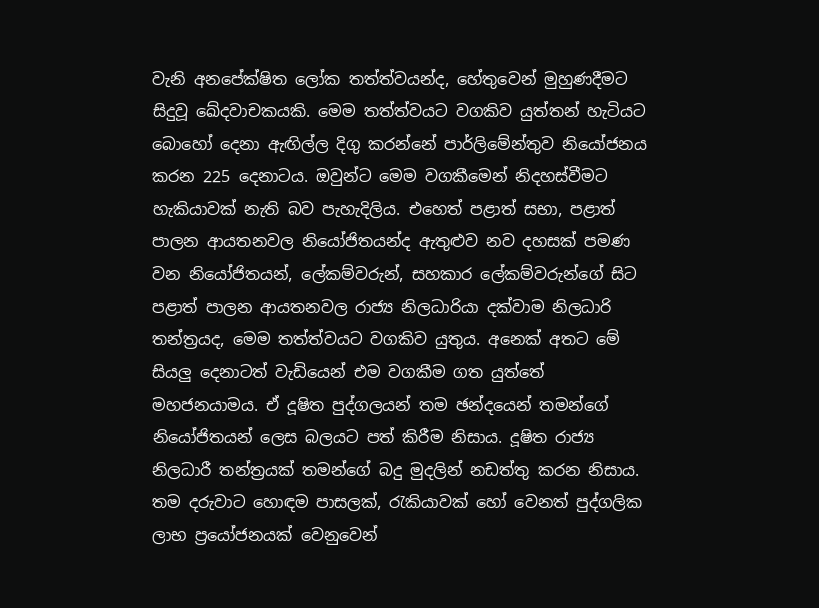වැනි අනපේක්ෂිත ලෝක තත්ත්වයන්ද, හේතුවෙන් මුහුණදීමට සිදුවූ ඛේදවාචකයකි. මෙම තත්ත්වයට වගකිව යුත්තන් හැටියට බොහෝ දෙනා ඇඟිල්ල දිගු කරන්නේ පාර්ලිමේන්තුව නියෝජනය කරන 225 දෙනාටය. ඔවුන්ට මෙම වගකීමෙන් නිදහස්වීමට හැකියාවක් නැති බව පැහැදිලිය. එහෙත් පළාත් සභා, පළාත් පාලන ආයතනවල නියෝජිතයන්ද ඇතුළුව නව දහසක් පමණ වන නියෝජිතයන්, ලේකම්වරුන්, සහකාර ලේකම්වරුන්ගේ සිට පළාත් පාලන ආයතනවල රාජ්‍ය නිලධාරියා දක්වාම නිලධාරි තන්ත්‍රයද, මෙම තත්ත්වයට වගකිව යුතුය. අනෙක් අතට මේ සියලු දෙනාටත් වැඩියෙන් එම වගකීම ගත යුත්තේ මහජනයාමය. ඒ දූෂිත පුද්ගලයන් තම ඡන්දයෙන් තමන්ගේ නියෝජිතයන් ලෙස බලයට පත් කිරීම නිසාය. දූෂිත රාජ්‍ය නිලධාරී තන්ත්‍රයක් තමන්ගේ බදු මුදලින් නඩත්තු කරන නිසාය. තම දරුවාට හොඳම පාසලක්, රැකියාවක් හෝ වෙනත් පුද්ගලික ලාභ ප්‍රයෝජනයක් වෙනුවෙන්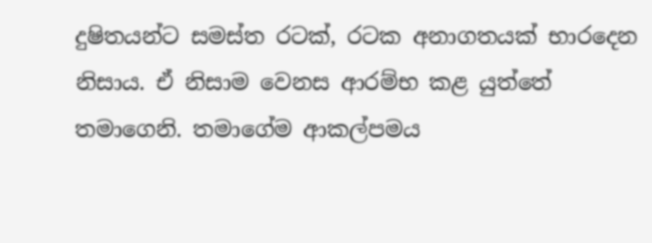දුෂිතයන්ට සමස්ත රටක්, රටක අනාගතයක් භාරදෙන නිසාය. ඒ නිසාම වෙනස ආරම්භ කළ යුත්තේ තමාගෙනි. තමාගේම ආකල්පමය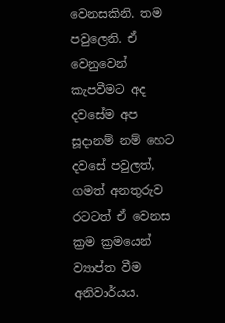වෙනසකිනි. තම පවුලෙනි. ඒ වෙනුවෙන් කැපවීමට අද දවසේම අප සූදානම් නම් හෙට දවසේ පවුලත්, ගමත් අනතුරුව රටටත් ඒ වෙනස ක්‍රම ක්‍රමයෙන් ව්‍යාප්ත වීම අනිවාර්යය.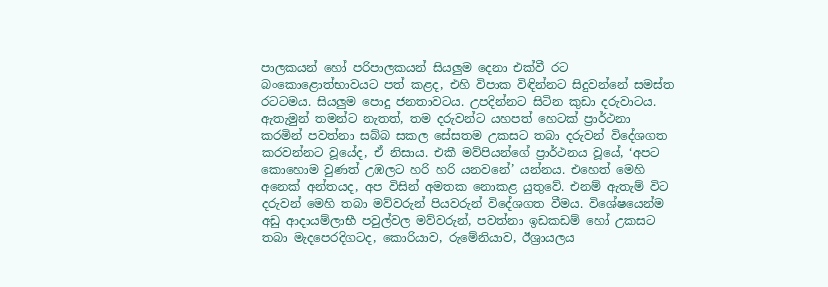පාලකයන් හෝ පරිපාලකයන් සියලුම දෙනා එක්වී රට බංකොළොත්භාවයට පත් කළද, එහි විපාක විඳින්නට සිදුවන්නේ සමස්ත රටටමය. සියලුම පොදු ජනතාවටය. උපදින්නට සිටින කුඩා දරුවාටය. ඇතැමුන් තමන්ට නැතත්, තම දරුවන්ට යහපත් හෙටක් ප්‍රාර්ථනා කරමින් පවත්නා සබ්බ සකල සේසතම උකසට තබා දරුවන් විදේශගත කරවන්නට වූයේද, ඒ නිසාය. එකී මව්පියන්ගේ ප්‍රාර්ථනය වූයේ, ‘අපට කොහොම වුණත් උඹලට හරි හරි යනවනේ’ යන්නය. එහෙත් මෙහි අනෙක් අන්තයද, අප විසින් අමතක නොකළ යුතුවේ. එනම් ඇතැම් විට දරුවන් මෙහි තබා මව්වරුන් පියවරුන් විදේශගත වීමය. විශේෂයෙන්ම අඩු ආදායම්ලාභී පවුල්වල මව්වරුන්, පවත්නා ඉඩකඩම් හෝ උකසට තබා මැදපෙරදිගටද, කොරියාව, රුමේනියාව, ඊශ්‍රායලය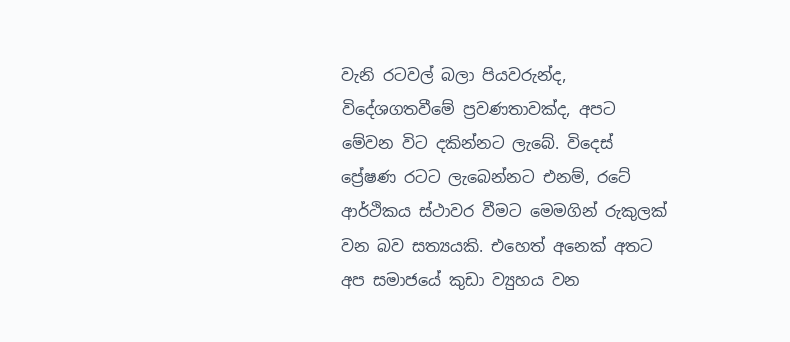වැනි රටවල් බලා පියවරුන්ද, විදේශගතවීමේ ප්‍රවණතාවක්ද, අපට මේවන විට දකින්නට ලැබේ. විදෙස් ප්‍රේෂණ රටට ලැබෙන්නට එනම්, රටේ ආර්ථිකය ස්ථාවර වීමට මෙමගින් රුකුලක් වන බව සත්‍යයකි. එහෙත් අනෙක් අතට අප සමාජයේ කුඩා ව්‍යුහය වන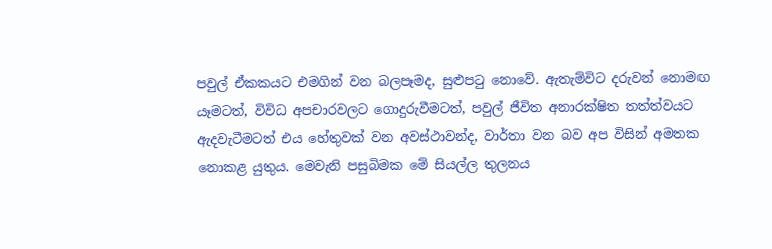පවුල් ඒකකයට එමගින් වන බලපෑමද, සුළුපටු නොවේ. ඇතැම්විට දරුවන් නොමඟ යෑමටත්, විවිධ අපචාරවලට ගොදුරුවීමටත්, පවුල් ජීවිත අනාරක්ෂිත තත්ත්වයට ඇදවැටීමටත් එය හේතුවක් වන අවස්ථාවන්ද, වාර්තා වන බව අප විසින් අමතක නොකළ යුතුය. මෙවැනි පසුබිමක මේ සියල්ල තුලනය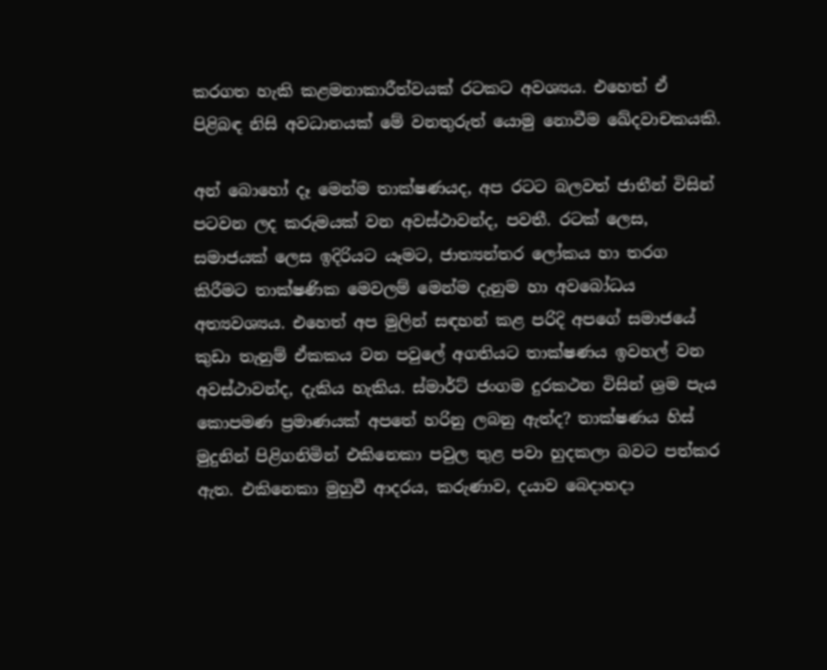කරගත හැකි කළමනාකාරීත්වයක් රටකට අවශ්‍යය. එහෙත් ඒ පිළිබඳ නිසි අවධානයක් මේ වනතුරුත් යොමු නොවීම ඛේදවාචකයකි.

අන් බොහෝ දෑ මෙන්ම තාක්ෂණයද, අප රටට බලවත් ජාතීන් විසින් පටවන ලද කරුමයක් වන අවස්ථාවන්ද, පවතී. රටක් ලෙස, සමාජයක් ලෙස ඉදිරියට යෑමට, ජාත්‍යන්තර ලෝකය හා තරග කිරීමට තාක්ෂණික මෙවලම් මෙන්ම දැනුම හා අවබෝධය අත්‍යවශ්‍යය. එහෙත් අප මුලින් සඳහන් කළ පරිදි අපගේ සමාජයේ කුඩා තැනුම් ඒකකය වන පවුලේ අගතියට තාක්ෂණය ඉවහල් වන අවස්ථාවන්ද, දැකිය හැකිය. ස්මාර්ට් ජංගම දුරකථන විසින් ශ්‍රම පැය කොපමණ ප්‍රමාණයක් අපතේ හරිනු ලබනු ඇත්ද? තාක්ෂණය හිස් මුදුනින් පිළිගනිමින් එකිනෙකා පවුල තුළ පවා හුදකලා බවට පත්කර ඇත. එකිනෙකා මුහුවී ආදරය, කරුණාව, දයාව බෙදාහදා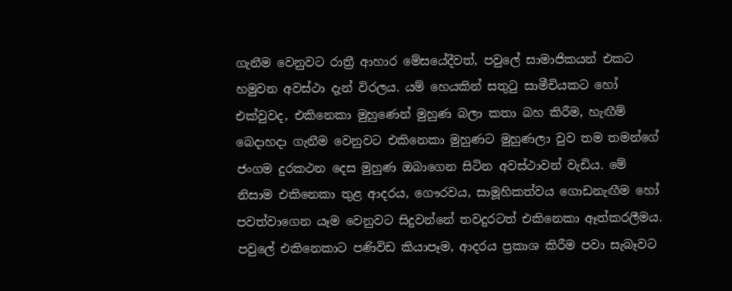ගැනීම වෙනුවට රාත්‍රී ආහාර මේසයේදීවත්, පවුලේ සාමාජිකයන් එකට හමුවන අවස්ථා දැන් විරලය. යම් හෙයකින් සතුටු සාමීචියකට හෝ එක්වුවද, එකිනෙකා මුහුණෙන් මුහුණ බලා කතා බහ කිරීම, හැඟීම් බෙදාහදා ගැනීම වෙනුවට එකිනෙකා මුහුණට මුහුණලා වුව තම තමන්ගේ ජංගම දුරකථන දෙස මුහුණ ඔබාගෙන සිටින අවස්ථාවන් වැඩිය. මේ නිසාම එකිනෙකා තුළ ආදරය, ගෞරවය, සාමූහිකත්වය ගොඩනැඟීම හෝ පවත්වාගෙන යෑම වෙනුවට සිදුවන්නේ තවදුරටත් එකිනෙකා ඈත්කරලීමය. පවුලේ එකිනෙකාට පණිවිඩ කියාපෑම, ආදරය ප්‍රකාශ කිරීම පවා සැබෑවට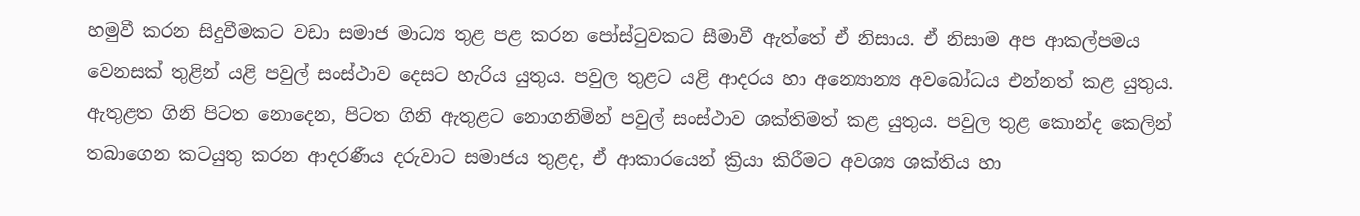හමුවී කරන සිදුවීමකට වඩා සමාජ මාධ්‍ය තුළ පළ කරන පෝස්ටුවකට සීමාවී ඇත්තේ ඒ නිසාය. ඒ නිසාම අප ආකල්පමය වෙනසක් තුළින් යළි පවුල් සංස්ථාව දෙසට හැරිය යුතුය. පවුල තුළට යළි ආදරය හා අන්‍යොන්‍ය අවබෝධය එන්නත් කළ යුතුය. ඇතුළත ගිනි පිටත නොදෙන, පිටත ගිනි ඇතුළට නොගනිමින් පවුල් සංස්ථාව ශක්තිමත් කළ යුතුය. පවුල තුළ කොන්ද කෙලින් තබාගෙන කටයුතු කරන ආදරණීය දරුවාට සමාජය තුළද, ඒ ආකාරයෙන් ක්‍රියා කිරීමට අවශ්‍ය ශක්තිය හා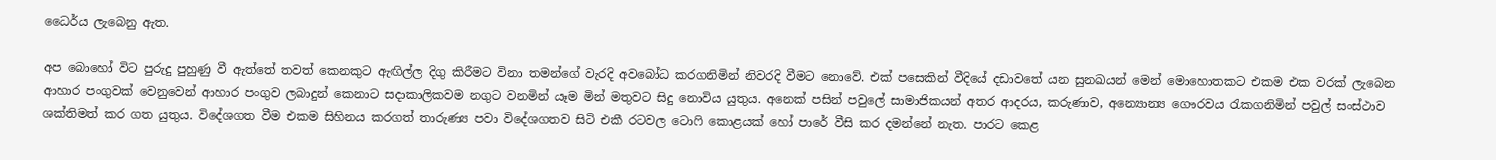ධෛර්ය ලැබෙනු ඇත.

අප බොහෝ විට පුරුදු පුහුණු වී ඇත්තේ තවත් කෙනකුට ඇඟිල්ල දිගු කිරීමට විනා තමන්ගේ වැරදි අවබෝධ කරගනිමින් නිවරදි වීමට නොවේ. එක් පසෙකින් වීදියේ දඩාවතේ යන සුනඛයන් මෙන් මොහොතකට එකම එක වරක් ලැබෙන ආහාර පංගුවක් වෙනුවෙන් ආහාර පංගුව ලබාදුන් කෙනාට සදාකාලිකවම නගුට වනමින් යෑම මින් මතුවට සිදු නොවිය යුතුය. අනෙක් පසින් පවුලේ සාමාජිකයන් අතර ආදරය, කරුණාව, අන්‍යොන්‍ය ගෞරවය රැකගනිමින් පවුල් සංස්ථාව ශක්තිමත් කර ගත යුතුය. විදේශගත වීම එකම සිහිනය කරගත් තාරුණ්‍ය පවා විදේශගතව සිටි එකී රටවල ටොෆි කොළයක් හෝ පාරේ වීසි කර දමන්නේ නැත. පාරට කෙළ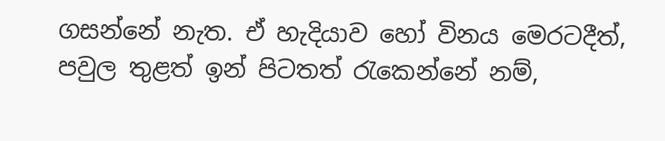ගසන්නේ නැත. ඒ හැදියාව හෝ විනය මෙරටදීත්, පවුල තුළත් ඉන් පිටතත් රැකෙන්නේ නම්,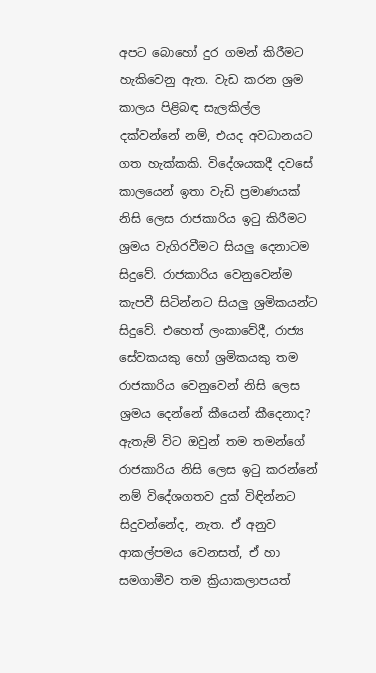අපට බොහෝ දුර ගමන් කිරීමට හැකිවෙනු ඇත. වැඩ කරන ශ්‍රම කාලය පිළිබඳ සැලකිල්ල දක්වන්නේ නම්, එයද අවධානයට ගත හැක්කකි. විදේශයකදී දවසේ කාලයෙන් ඉතා වැඩි ප්‍රමාණයක් නිසි ලෙස රාජකාරිය ඉටු කිරීමට ශ්‍රමය වැගිරවීමට සියලු දෙනාටම සිදුවේ. රාජකාරිය වෙනුවෙන්ම කැපවී සිටින්නට සියලු ශ්‍රමිකයන්ට සිදුවේ. එහෙත් ලංකාවේදී, රාජ්‍ය සේවකයකු හෝ ශ්‍රමිකයකු තම රාජකාරිය වෙනුවෙන් නිසි ලෙස ශ්‍රමය දෙන්නේ කීයෙන් කීදෙනාද? ඇතැම් විට ඔවුන් තම තමන්ගේ රාජකාරිය නිසි ලෙස ඉටු කරන්නේ නම් විදේශගතව දුක් විඳින්නට සිදුවන්නේද, නැත. ඒ අනුව ආකල්පමය වෙනසත්, ඒ හා සමගාමීව තම ක්‍රියාකලාපයත්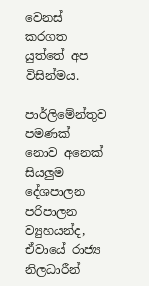වෙනස් කරගත යුත්තේ අප විසින්මය.

පාර්ලිමේන්තුව පමණක් නොව අනෙක් සියලුම දේශපාලන පරිපාලන ව්‍යුහයන්ද, ඒවායේ රාජ්‍ය නිලධාරීන්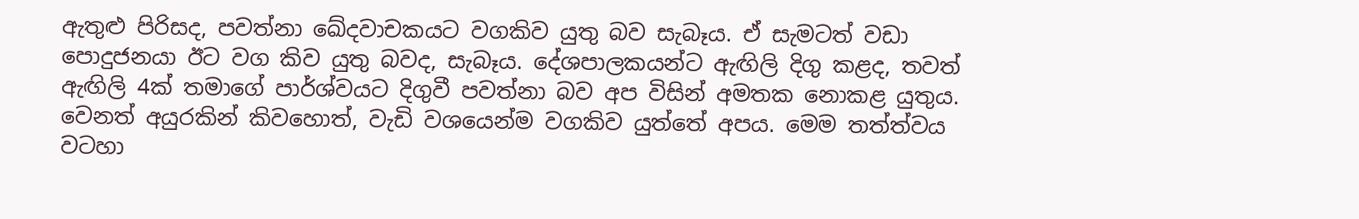ඇතුළු පිරිසද, පවත්නා ඛේදවාචකයට වගකිව යුතු බව සැබෑය. ඒ සැමටත් වඩා පොදුජනයා ඊට වග කිව යුතු බවද, සැබෑය. දේශපාලකයන්ට ඇඟිලි දිගු කළද, තවත් ඇඟිලි 4ක් තමාගේ පාර්ශ්වයට දිගුවී පවත්නා බව අප විසින් අමතක නොකළ යුතුය. වෙනත් අයුරකින් කිවහොත්, වැඩි වශයෙන්ම වගකිව යුත්තේ අපය. මෙම තත්ත්වය වටහා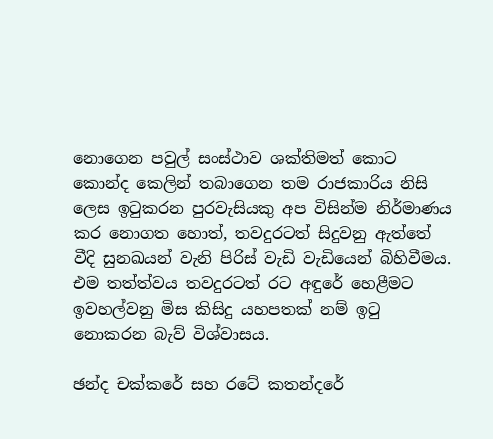නොගෙන පවුල් සංස්ථාව ශක්තිමත් කොට කොන්ද කෙලින් තබාගෙන තම රාජකාරිය නිසි ලෙස ඉටුකරන පුරවැසියකු අප විසින්ම නිර්මාණය කර නොගත හොත්, තවදුරටත් සිදුවනු ඇත්තේ වීදි සුනඛයන් වැනි පිරිස් වැඩි වැඩියෙන් බිහිවීමය. එම තත්ත්වය තවදුරටත් රට අඳුරේ හෙළීමට ඉවහල්වනු මිස කිසිදු යහපතක් නම් ඉටු නොකරන බැව් විශ්වාසය.

ඡන්ද චක්කරේ සහ රටේ කතන්දරේ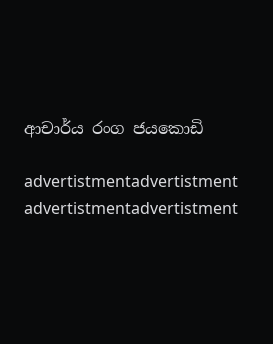ආචාර්ය රංග ජයකොඩි

advertistmentadvertistment
advertistmentadvertistment